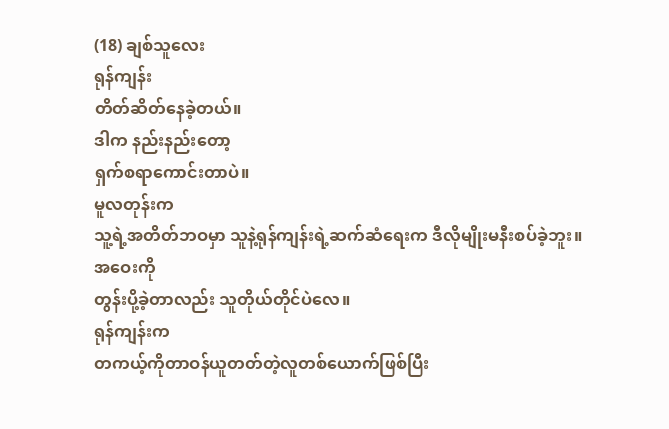(18) ချစ်သူလေး
ရုန်ကျန်း
တိတ်ဆိတ်နေခဲ့တယ်။
ဒါက နည်းနည်းတော့
ရှက်စရာကောင်းတာပဲ။
မူလတုန်းက
သူ့ရဲ့အတိတ်ဘဝမှာ သူနဲ့ရုန်ကျန်းရဲ့ဆက်ဆံရေးက ဒီလိုမျိုးမနီးစပ်ခဲ့ဘူး။
အဝေးကို
တွန်းပို့ခဲ့တာလည်း သူတိုယ်တိုင်ပဲလေ။
ရုန်ကျန်းက
တကယ့်ကိုတာဝန်ယူတတ်တဲ့လူတစ်ယောက်ဖြစ်ပြီး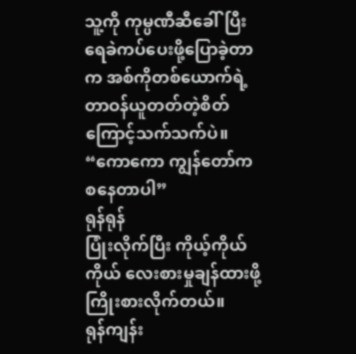သူ့ကို ကုမ္ပဏီဆီခေါ်ပြီး
ရေခဲကပ်ပေးဖို့ပြောခဲ့တာက အစ်ကိုတစ်ယောက်ရဲ့ တာဝန်ယူတတ်တဲ့စိတ်ကြောင့်သက်သက်ပဲ။
“ကောကော ကျွန်တော်က
စနေတာပါ”
ရုန်ရုန်
ပြုံးလိုက်ပြီး ကိုယ့်ကိုယ်ကိုယ် လေးစားမှုချန်ထားဖို့ ကြိုးစားလိုက်တယ်။
ရုန်ကျန်း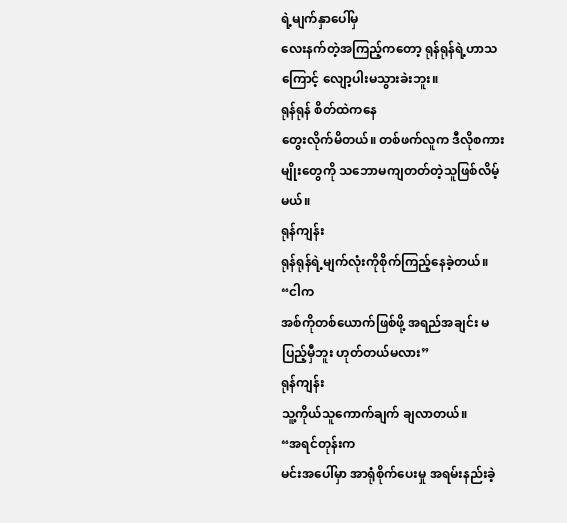ရဲ့မျက်နှာပေါ်မှ
လေးနက်တဲ့အကြည့်ကတော့ ရုန်ရုန်ရဲ့ဟာသကြောင့် လျော့ပါးမသွားခဲးဘူး။
ရုန်ရုန် စိတ်ထဲကနေ
တွေးလိုက်မိတယ်။ တစ်ဖက်လူက ဒီလိုစကားမျိုးတွေကို သဘောမကျတတ်တဲ့သူဖြစ်လိမ့်မယ်။
ရုန်ကျန်း
ရုန်ရုန်ရဲ့မျက်လုံးကိုစိုက်ကြည့်နေခဲ့တယ်။
“ငါက
အစ်ကိုတစ်ယောက်ဖြစ်ဖို့ အရည်အချင်း မပြည့်မှီဘူး ဟုတ်တယ်မလား”
ရုန်ကျန်း
သူ့ကိုယ်သူကောက်ချက် ချလာတယ်။
“အရင်တုန်းက
မင်းအပေါ်မှာ အာရုံစိုက်ပေးမှု အရမ်းနည်းခဲ့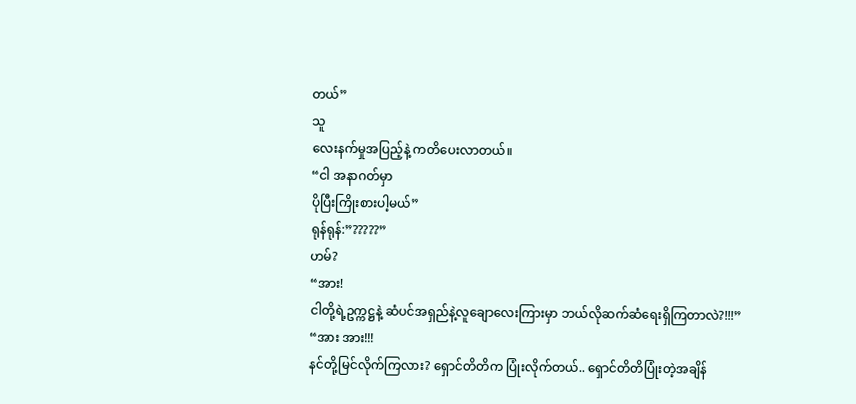တယ်”
သူ
လေးနက်မှုအပြည့်နဲ့ ကတိပေးလာတယ်။
“ငါ အနာဂတ်မှာ
ပိုပြီးကြိုးစားပါ့မယ်”
ရုန်ရုန်:”?????”
ဟမ်?
“အား!
ငါတို့ရဲ့ဥက္ကဋ္ဌနဲ့ ဆံပင်အရှည်နဲ့လူချောလေးကြားမှာ ဘယ်လိုဆက်ဆံရေးရှိကြတာလဲ?!!!”
“အား အား!!!
နင်တို့မြင်လိုက်ကြလား? ရှောင်တိတိက ပြုံးလိုက်တယ်.. ရှောင်တိတိပြုံးတဲ့အချိန်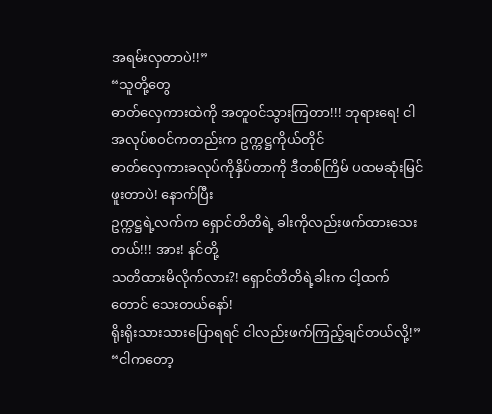အရမ်းလှတာပဲ!!”
“သူတို့တွေ
ဓာတ်လှေကားထဲကို အတူဝင်သွားကြတာ!!! ဘုရားရေ! ငါအလုပ်စဝင်ကတည်းက ဥက္ကဋ္ဌကိုယ်တိုင်
ဓာတ်လှေကားခလုပ်ကိုနှိပ်တာကို ဒီတစ်ကြိမ် ပထမဆုံးမြင်ဖူးတာပဲ! နောက်ပြီး
ဥက္ကဋ္ဌရဲ့လက်က ရှောင်တိတိရဲ့ ခါးကိုလည်းဖက်ထားသေးတယ်!!! အား! နင်တို့
သတိထားမိလိုက်လား?! ရှောင်တိတိရဲ့ခါးက ငါ့ထက်တောင် သေးတယ်နော်!
ရိုးရိုးသားသားပြောရရင် ငါလည်းဖက်ကြည့်ချင်တယ်လို့!”
“ငါကတော့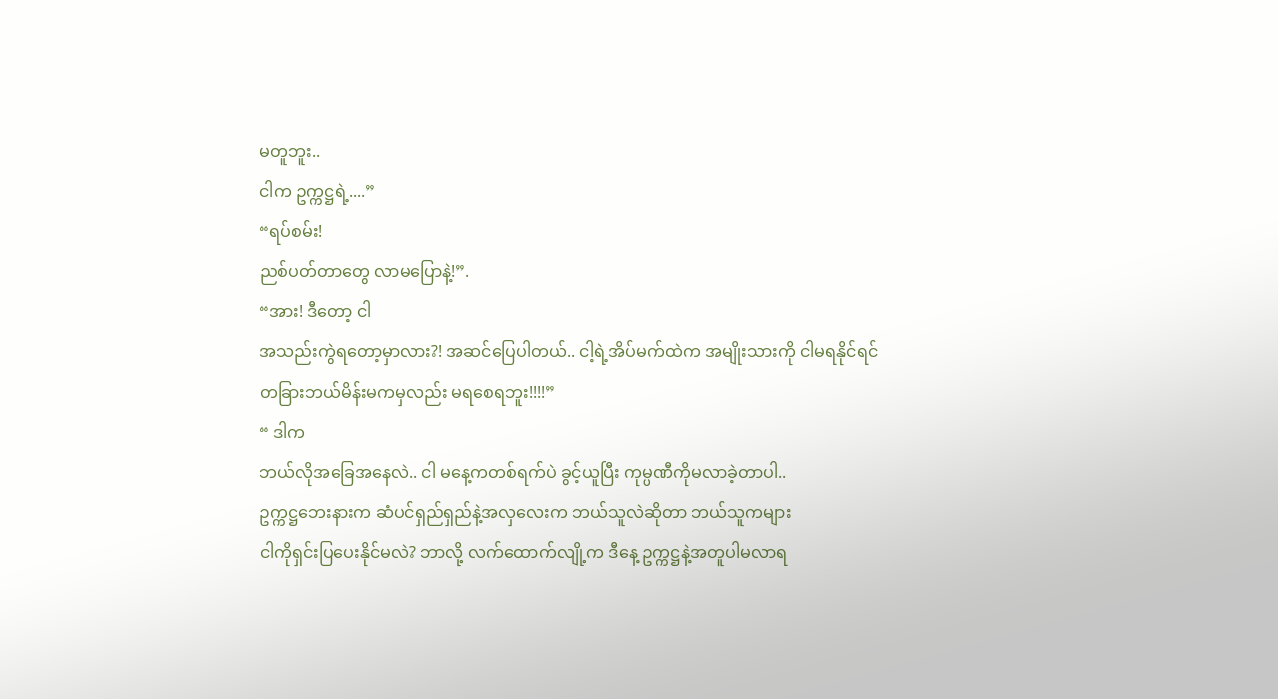မတူဘူး..
ငါက ဥက္ကဋ္ဌရဲ့....”
“ရပ်စမ်း!
ညစ်ပတ်တာတွေ လာမပြောနဲ့!”.
“အား! ဒီတော့ ငါ
အသည်းကွဲရတော့မှာလား?! အဆင်ပြေပါတယ်.. ငါ့ရဲ့အိပ်မက်ထဲက အမျိုးသားကို ငါမရနိုင်ရင်
တခြားဘယ်မိန်းမကမှလည်း မရစေရဘူး!!!!”
“ ဒါက
ဘယ်လိုအခြေအနေလဲ.. ငါ မနေ့ကတစ်ရက်ပဲ ခွင့်ယူပြီး ကုမ္ပဏီကိုမလာခဲ့တာပါ..
ဥက္ကဋ္ဌဘေးနားက ဆံပင်ရှည်ရှည်နဲ့အလှလေးက ဘယ်သူလဲဆိုတာ ဘယ်သူကများ
ငါကိုရှင်းပြပေးနိုင်မလဲ? ဘာလို့ လက်ထောက်လျို့က ဒီနေ့ ဥက္ကဋ္ဌနဲ့အတူပါမလာရ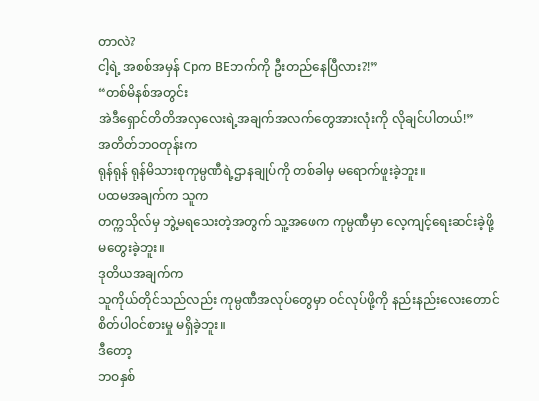တာလဲ?
ငါ့ရဲ့ အစစ်အမှန် Cpက BEဘက်ကို ဦးတည်နေပြီလား?!”
“တစ်မိနစ်အတွင်း
အဲဒီရှောင်တိတိအလှလေးရဲ့အချက်အလက်တွေအားလုံးကို လိုချင်ပါတယ်!”
အတိတ်ဘဝတုန်းက
ရုန်ရုန် ရုန်မိသားစုကုမ္ပဏီရဲ့ဌာနချုပ်ကို တစ်ခါမှ မရောက်ဖူးခဲ့ဘူး။
ပထမအချက်က သူက
တက္ကသိုလ်မှ ဘွဲ့မရသေးတဲ့အတွက် သူ့အဖေက ကုမ္ပဏီမှာ လေ့ကျင့်ရေးဆင်းခဲ့ဖို့
မတွေးခဲ့ဘူး။
ဒုတိယအချက်က
သူကိုယ်တိုင်သည်လည်း ကုမ္ပဏီအလုပ်တွေမှာ ဝင်လုပ်ဖို့ကို နည်းနည်းလေးတောင်
စိတ်ပါဝင်စားမှု မရှိခဲ့ဘူး။
ဒီတော့
ဘဝနှစ်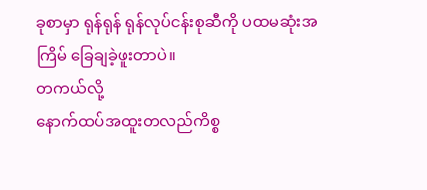ခုစာမှာ ရုန်ရုန် ရုန်လုပ်ငန်းစုဆီကို ပထမဆုံးအကြိမ် ခြေချခဲ့ဖူးတာပဲ။
တကယ်လို့
နောက်ထပ်အထူးတလည်ကိစ္စ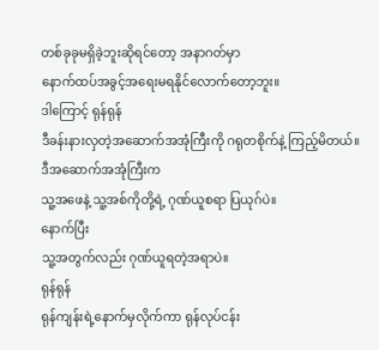တစ်ခုခုမရှိခဲ့ဘူးဆိုရင်တော့ အနာဂတ်မှာ
နောက်ထပ်အခွင့်အရေးမရနိုင်လောက်တော့ဘူး။
ဒါကြောင့် ရုန်ရုန်
ဒီခန်းနားလှတဲ့အဆောက်အအုံကြီးကို ဂရုတစိုက်နဲ့ ကြည့်မိတယ်။
ဒီအဆောက်အအုံကြီးက
သူ့အဖေနဲ့ သူ့အစ်ကိုတို့ရဲ့ ဂုဏ်ယူစရာ ပြယုဂ်ပဲ။
နောက်ပြီး
သူ့အတွက်လည်း ဂုဏ်ယူရတဲ့အရာပဲ။
ရုန်ရုန်
ရုန်ကျန်းရဲ့နောက်မှလိုက်ကာ ရုန်လုပ်ငန်း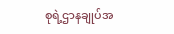စုရဲ့ဌာနချုပ်အ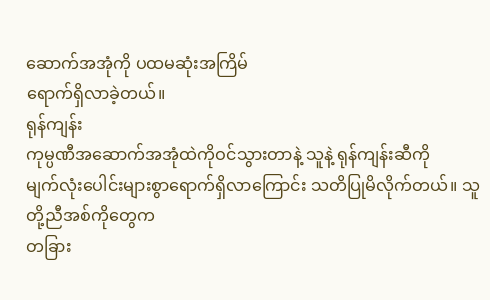ဆောက်အအုံကို ပထမဆုံးအကြိမ်
ရောက်ရှိလာခဲ့တယ်။
ရုန်ကျန်း
ကုမ္ပဏီအဆောက်အအုံထဲကိုဝင်သွားတာနဲ့ သူနဲ့ ရုန်ကျန်းဆီကို
မျက်လုံးပေါင်းများစွာရောက်ရှိလာကြောင်း သတိပြုမိလိုက်တယ်။ သူတို့ညီအစ်ကိုတွေက
တခြား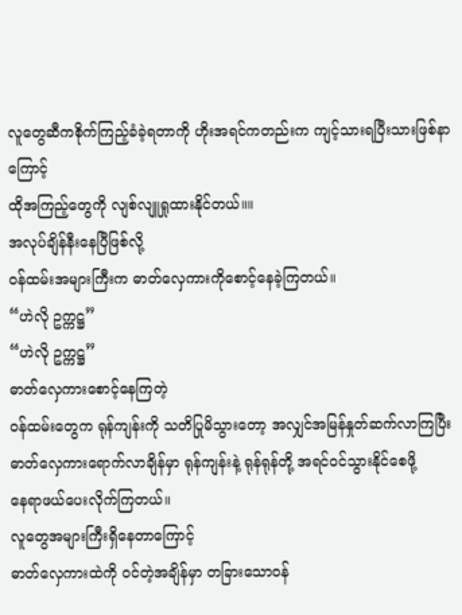လူတွေဆီကစိုက်ကြည့်ခံခဲ့ရတာကို ဟိုးအရင်ကတည်းက ကျင့်သားရပြီးသားဖြစ်နာကြောင့်
ထိုအကြည့်တွေကို လျစ်လျူရှုထားနိုင်တယ်။။
အလုပ်ချိန်နီးနေပြီဖြစ်လို့
ဝန်ထမ်းအများကြီးက ဓာတ်လှေကားကိုစောင့်နေခဲ့ကြတယ်။
“ဟဲလို ဥက္ကဋ္ဌ”
“ဟဲလို ဥက္ကဋ္ဌ”
ဓာတ်လှေကားစောင့်နေကြတဲ့
ဝန်ထမ်းတွေက ရုန်ကျန်းကို သတိပြုမိသွားတော့ အလျှင်အမြန်နှုတ်ဆက်လာကြပြီး
ဓာတ်လှေကားရောက်လာချိန်မှာ ရုန်ကျန်းနဲ့ ရုန်ရုန်တို့ အရင်ဝင်သွားနိုင်စေဖို့
နေရာဖယ်ပေးလိုက်ကြတယ်။
လူတွေအများကြီးရှိနေတာကြောင့်
ဓာတ်လှေကားထဲကို ဝင်တဲ့အချိန်မှာ တခြားသောဝန်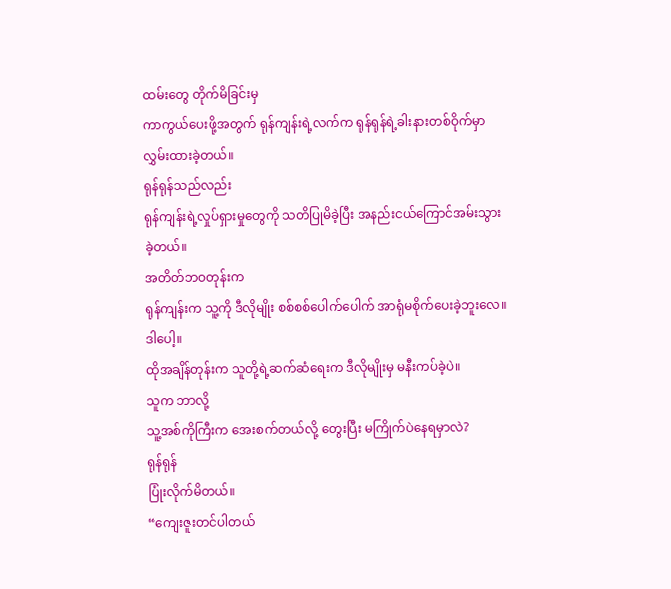ထမ်းတွေ တိုက်မိခြင်းမှ
ကာကွယ်ပေးဖို့အတွက် ရုန်ကျန်းရဲ့လက်က ရုန်ရုန်ရဲ့ခါးနားတစ်ဝိုက်မှာ
လွှမ်းထားခဲ့တယ်။
ရုန်ရုန်သည်လည်း
ရုန်ကျန်းရဲ့လှုပ်ရှားမှုတွေကို သတိပြုမိခဲ့ပြီး အနည်းငယ်ကြောင်အမ်းသွားခဲ့တယ်။
အတိတ်ဘဝတုန်းက
ရုန်ကျန်းက သူ့ကို ဒီလိုမျိုး စစ်စစ်ပေါက်ပေါက် အာရုံမစိုက်ပေးခဲ့ဘူးလေ။
ဒါပေါ့။
ထိုအချိန်တုန်းက သူတို့ရဲ့ဆက်ဆံရေးက ဒီလိုမျိုးမှ မနီးကပ်ခဲ့ပဲ။
သူက ဘာလို့
သူ့အစ်ကိုကြီးက အေးစက်တယ်လို့ တွေးပြီး မကြိုက်ပဲနေရမှာလဲ?
ရုန်ရုန်
ပြုံးလိုက်မိတယ်။
“ကျေးဇူးတင်ပါတယ်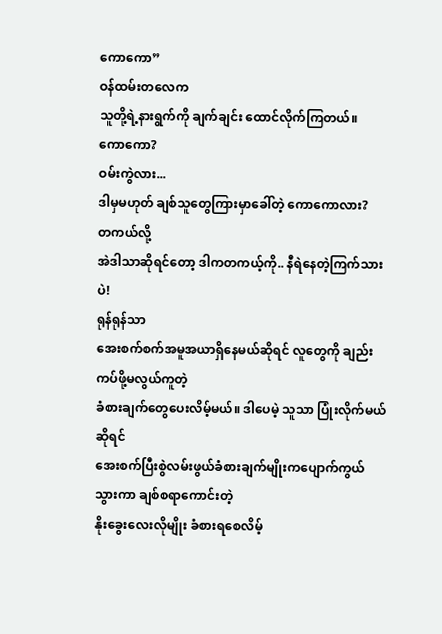ကောကော”
ဝန်ထမ်းတလေက
သူတို့ရဲ့နားရွက်ကို ချက်ချင်း ထောင်လိုက်ကြတယ်။
ကောကော?
ဝမ်းကွဲလား...
ဒါမှမဟုတ် ချစ်သူတွေကြားမှာခေါ်တဲ့ ကောကောလား?
တကယ်လို့
အဲဒါသာဆိုရင်တော့ ဒါကတကယ့်ကို.. နီရဲနေတဲ့ကြက်သားပဲ!
ရုန်ရုန်သာ
အေးစက်စက်အမူအယာရှိနေမယ်ဆိုရင် လူတွေကို ချည်းကပ်ဖို့မလွယ်ကူတဲ့
ခံစားချက်တွေပေးလိမ့်မယ်။ ဒါပေမဲ့ သူသာ ပြုံးလိုက်မယ်ဆိုရင်
အေးစက်ပြီးစွဲလမ်းဖွယ်ခံစားချက်မျိုးကပျောက်ကွယ်သွားကာ ချစ်စရာကောင်းတဲ့
နိုးခွေးလေးလိုမျိုး ခံစားရစေလိမ့်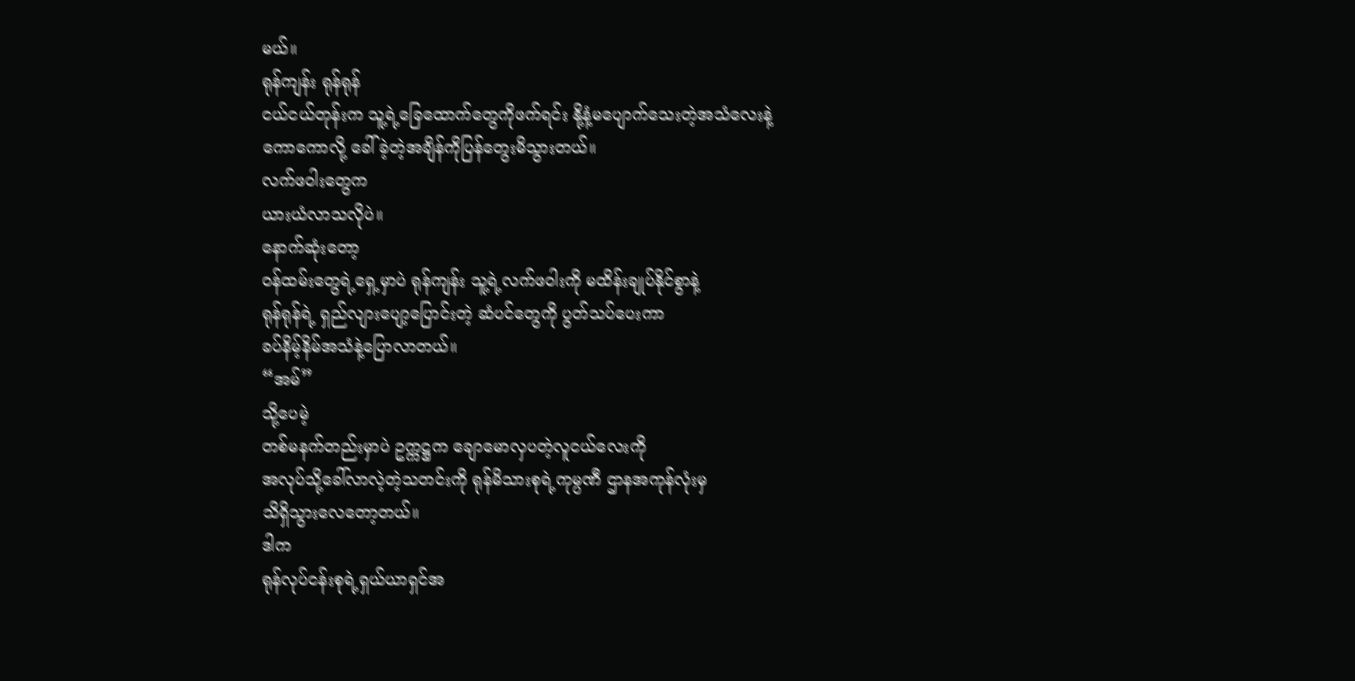မယ်။
ရုန်ကျန်း ရုန်ရုန်
ငယ်ငယ်တုန်းက သူ့ရဲ့ခြေထောက်တွေကိုဖက်ရင်း နို့နံ့မပျောက်သေးတဲ့အသံလေးနဲ့
ကောကောလို့ ခေါ်ခဲ့တဲ့အချိန်ကိုပြန်တွေးမိသွားတယ်။
လက်ဖဝါးတွေက
ယားယံလာသလိုပဲ။
နောက်ဆုံးတော့
ဝန်ထမ်းတွေရဲ့ရှေ့မှာပဲ ရုန်ကျန်း သူ့ရဲ့လက်ဖဝါးကို မထိန်းချုပ်နိုင်စွာနဲ့
ရုန်ရုန်ရဲ့ ရှည်လျားပျော့ပြောင်းတဲ့ ဆံပင်တွေကို ပွတ်သပ်ပေးကာ
ခပ်နိမ့်နိမ်အသံနဲ့ပြောလာတယ်။
“အမ်”
သို့ပေမဲ့
တစ်မနက်တည်းမှာပဲ ဥက္ကဋ္ဌက ချောမောလှပတဲ့လူငယ်လေးကို
အလုပ်သို့ခေါ်လာလဲ့တဲ့သတင်းကို ရုန်မိသားစုရဲ့ကုမ္ပဏီ ဌာနအကုန်လုံးမှ
သိရှိသွားလေတော့တယ်။
ဒါက
ရုန်လုပ်ငန်းစုရဲ့ရှယ်ယာရှင်အ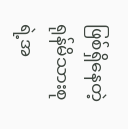ဖြစ်ရှိနေတဲ့ ရုန်မိသားစုရဲ့အ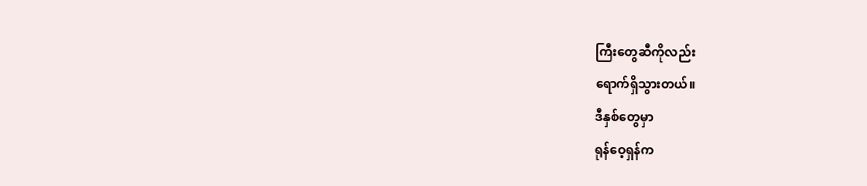ကြီးတွေဆီကိုလည်း
ရောက်ရှိသွားတယ်။
ဒီနှစ်တွေမှာ
ရုန်ဝေ့ရှန်က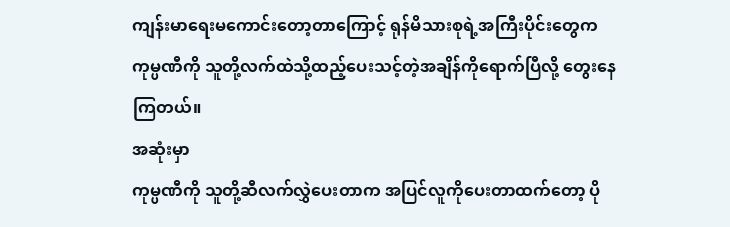ကျန်းမာရေးမကောင်းတော့တာကြောင့် ရုန်မိသားစုရဲ့အကြီးပိုင်းတွေက
ကုမ္ပဏီကို သူတို့လက်ထဲသို့ထည့်ပေးသင့်တဲ့အချိန်ကိုရောက်ပြီလို့ တွေးနေကြတယ်။
အဆုံးမှာ
ကုမ္ပဏီကို သူတို့ဆီလက်လွှဲပေးတာက အပြင်လူကိုပေးတာထက်တော့ ပို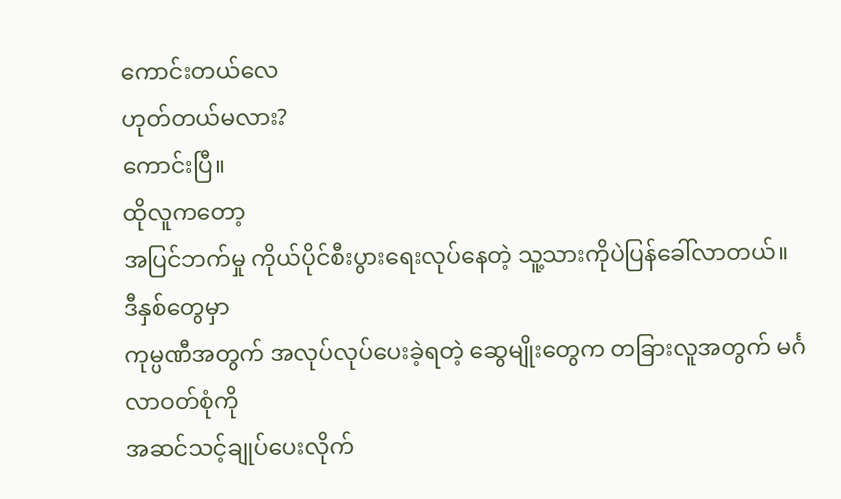ကောင်းတယ်လေ
ဟုတ်တယ်မလား?
ကောင်းပြီ။
ထိုလူကတော့
အပြင်ဘက်မှု ကိုယ်ပိုင်စီးပွားရေးလုပ်နေတဲ့ သူ့သားကိုပဲပြန်ခေါ်လာတယ်။
ဒီနှစ်တွေမှာ
ကုမ္ပဏီအတွက် အလုပ်လုပ်ပေးခဲ့ရတဲ့ ဆွေမျိုးတွေက တခြားလူအတွက် မင်္ဂလာဝတ်စုံကို
အဆင်သင့်ချုပ်ပေးလိုက်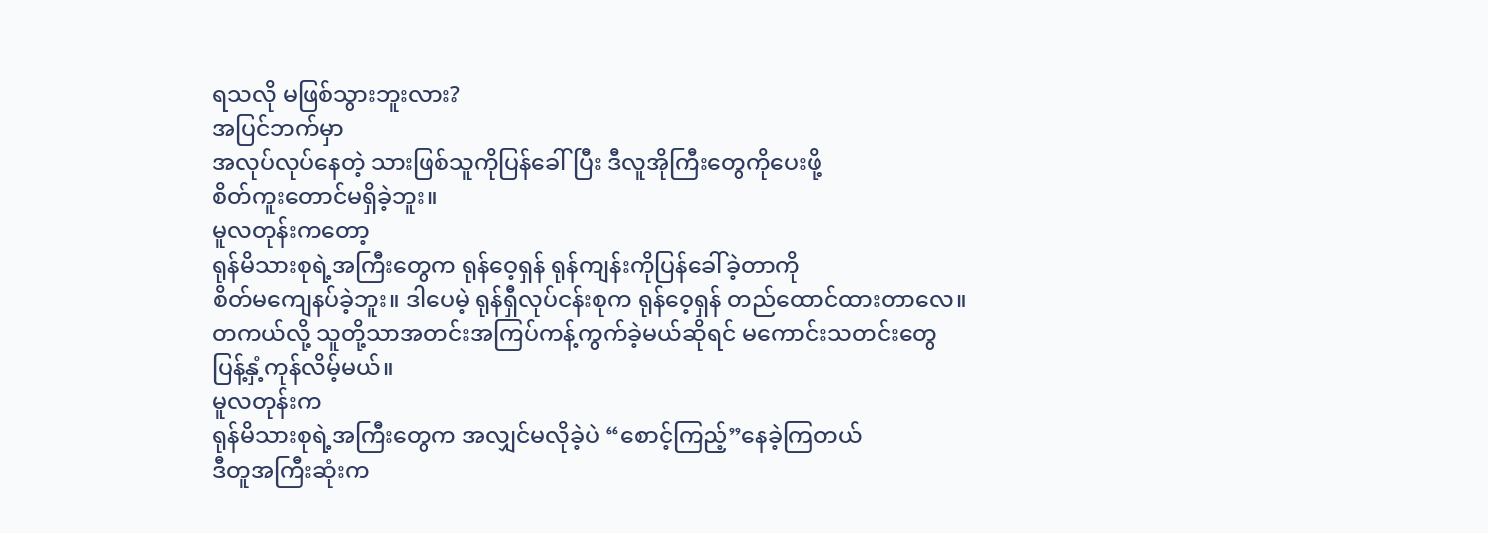ရသလို မဖြစ်သွားဘူးလား?
အပြင်ဘက်မှာ
အလုပ်လုပ်နေတဲ့ သားဖြစ်သူကိုပြန်ခေါ်ပြီး ဒီလူအိုကြီးတွေကိုပေးဖို့
စိတ်ကူးတောင်မရှိခဲ့ဘူး။
မူလတုန်းကတော့
ရုန်မိသားစုရဲ့အကြီးတွေက ရုန်ဝေ့ရှန် ရုန်ကျန်းကိုပြန်ခေါ်ခဲ့တာကို
စိတ်မကျေနပ်ခဲ့ဘူး။ ဒါပေမဲ့ ရုန်ရှီလုပ်ငန်းစုက ရုန်ဝေ့ရှန် တည်ထောင်ထားတာလေ။
တကယ်လို့ သူတို့သာအတင်းအကြပ်ကန့်ကွက်ခဲ့မယ်ဆိုရင် မကောင်းသတင်းတွေ
ပြန့်နှံ့ကုန်လိမ့်မယ်။
မူလတုန်းက
ရုန်မိသားစုရဲ့အကြီးတွေက အလျှင်မလိုခဲ့ပဲ “စောင့်ကြည့်”နေခဲ့ကြတယ်
ဒီတူအကြီးဆုံးက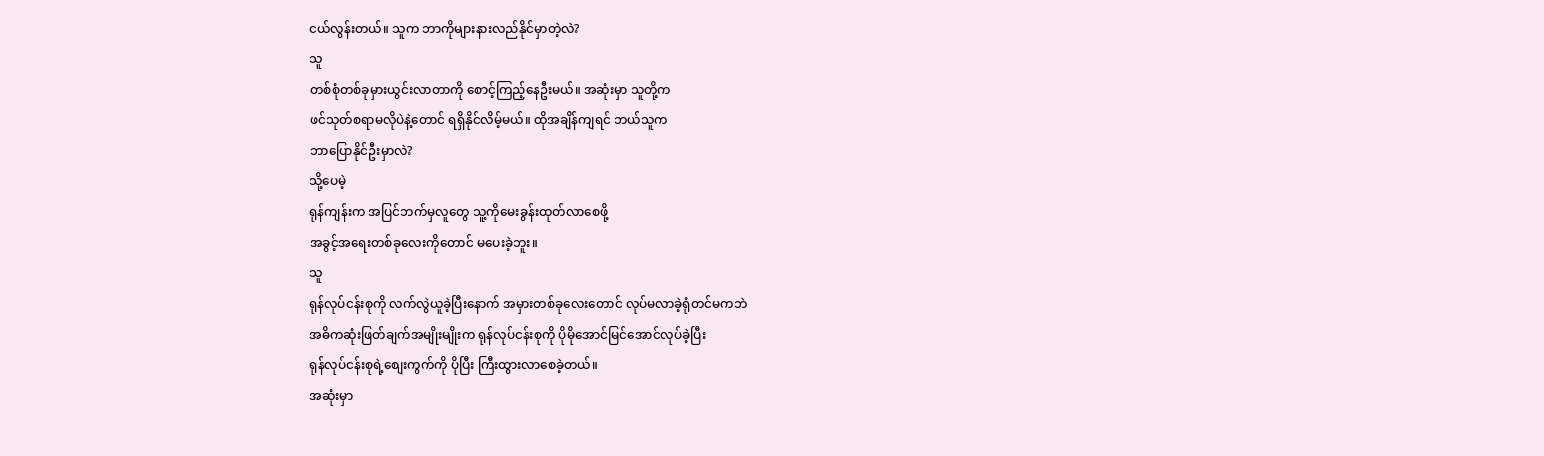ငယ်လွန်းတယ်။ သူက ဘာကိုများနားလည်နိုင်မှာတဲ့လဲ?
သူ
တစ်စုံတစ်ခုမှားယွင်းလာတာကို စောင့်ကြည့်နေဦးမယ်။ အဆုံးမှာ သူတို့က
ဖင်သုတ်စရာမလိုပဲနဲ့တောင် ရရှိနိုင်လိမ့်မယ်။ ထိုအချိန်ကျရင် ဘယ်သူက
ဘာပြောနိုင်ဦးမှာလဲ?
သို့ပေမဲ့
ရုန်ကျန်းက အပြင်ဘက်မှလူတွေ သူ့ကိုမေးခွန်းထုတ်လာစေဖို့
အခွင့်အရေးတစ်ခုလေးကိုတောင် မပေးခဲ့ဘူး။
သူ
ရုန်လုပ်ငန်းစုကို လက်လွဲယူခဲ့ပြီးနောက် အမှားတစ်ခုလေးတောင် လုပ်မလာခဲ့ရုံတင်မကဘဲ
အဓိကဆုံးဖြတ်ချက်အမျိုးမျိုးက ရုန်လုပ်ငန်းစုကို ပိုမိုအောင်မြင်အောင်လုပ်ခဲ့ပြီး
ရုန်လုပ်ငန်းစုရဲ့စျေးကွက်ကို ပိုပြီး ကြီးထွားလာစေခဲ့တယ်။
အဆုံးမှာ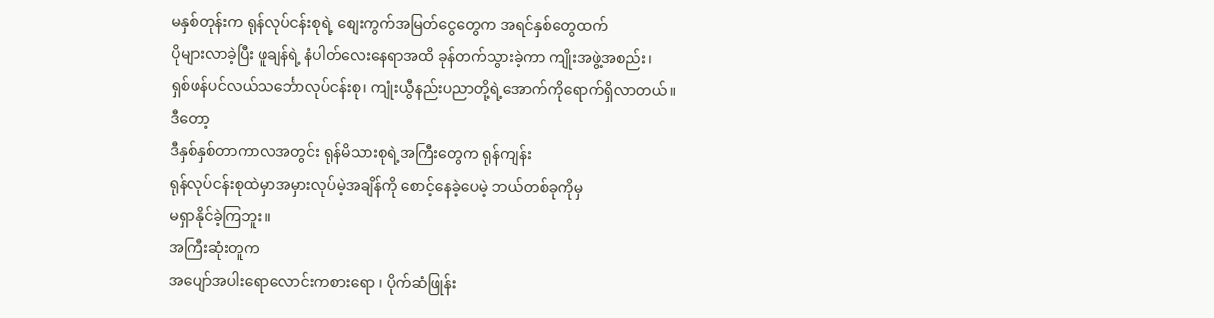မနှစ်တုန်းက ရုန်လုပ်ငန်းစုရဲ့ စျေးကွက်အမြတ်ငွေတွေက အရင်နှစ်တွေထက်
ပိုများလာခဲ့ပြီး ဖူချန်ရဲ့ နံပါတ်လေးနေရာအထိ ခုန်တက်သွားခဲ့ကာ ကျိုးအဖွဲ့အစည်း၊
ရှစ်ဖန်ပင်လယ်သင်္ဘောလုပ်ငန်းစု၊ ကျုံးယွီနည်းပညာတို့ရဲ့အောက်ကိုရောက်ရှိလာတယ်။
ဒီတော့
ဒီနှစ်နှစ်တာကာလအတွင်း ရုန်မိသားစုရဲ့အကြီးတွေက ရုန်ကျန်း
ရုန်လုပ်ငန်းစုထဲမှာအမှားလုပ်မဲ့အချိန်ကို စောင့်နေခဲ့ပေမဲ့ ဘယ်တစ်ခုကိုမှ
မရှာနိုင်ခဲ့ကြဘူး။
အကြီးဆုံးတူက
အပျော်အပါးရောလောင်းကစားရော ၊ ပိုက်ဆံဖြုန်း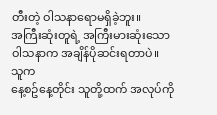တီးတဲ့ ဝါသနာရောမရှိခဲ့ဘူး။
အကြီးဆုံးတူရဲ့ အကြီးမားဆုံးသောဝါသနာက အချိန်ပိုဆင်းရတာပဲ။
သူက
နေ့စဥ်နေ့တိုင်း သူတို့ထက် အလုပ်ကို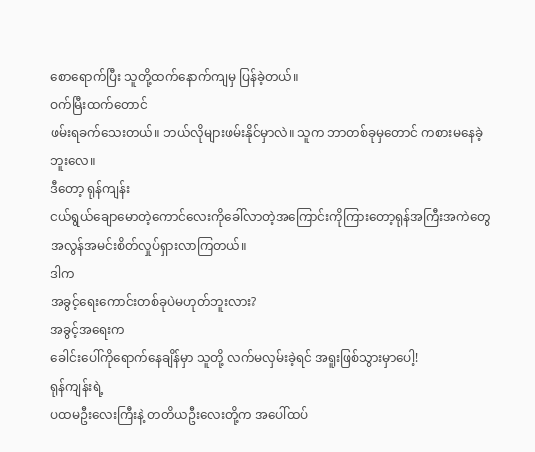စောရောက်ပြီး သူတို့ထက်နောက်ကျမှ ပြန်ခဲ့တယ်။
ဝက်မြီးထက်တောင်
ဖမ်းရခက်သေးတယ်။ ဘယ်လိုများဖမ်းနိုင်မှာလဲ။ သူက ဘာတစ်ခုမှတောင် ကစားမနေခဲ့ဘူးလေ။
ဒီတော့ ရုန်ကျန်း
ငယ်ရွယ်ချောမောတဲ့ကောင်လေးကိုခေါ်လာတဲ့အကြောင်းကိုကြားတော့ရုန်အကြီးအကဲတွေ
အလွန်အမင်းစိတ်လှုပ်ရှားလာကြတယ်။
ဒါက
အခွင့်ရေးကောင်းတစ်ခုပဲမဟုတ်ဘူးလား?
အခွင့်အရေးက
ခေါင်းပေါ်ကိုရောက်နေချိန်မှာ သူတို့ လက်မလှမ်းခဲ့ရင် အရူးဖြစ်သွားမှာပေါ့!
ရုန်ကျန်းရဲ့
ပထမဦးလေးကြီးနဲ့ တတိယဦးလေးတို့က အပေါ်ထပ်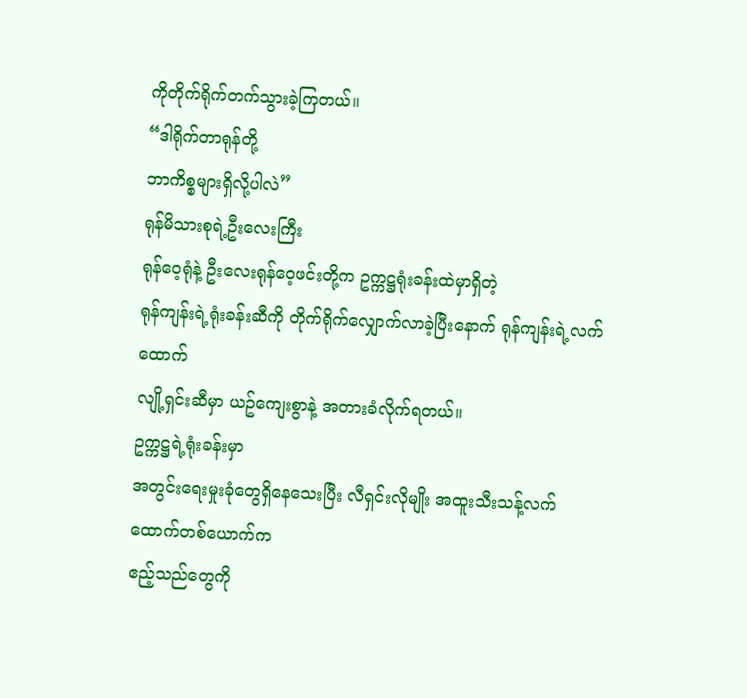ကိုတိုက်ရိုက်တက်သွားခဲ့ကြတယ်။
“ဒါရိုက်တာရုန်တို့
ဘာကိစ္စများရှိလို့ပါလဲ”
ရုန်မိသားစုရဲ့ဦးလေးကြီး
ရုန်ဝေ့ရုံနဲ့ ဦးလေးရုန်ဝေ့ဖင်းတို့က ဥက္ကဋ္ဌရုံးခန်းထဲမှာရှိတဲ့
ရုန်ကျန်းရဲ့ရုံးခန်းဆီကို တိုက်ရိုက်လျှောက်လာခဲ့ပြီးနောက် ရုန်ကျန်းရဲ့လက်ထောက်
လျို့ရှင်းဆီမှာ ယဥ်ကျေးစွာနဲ့ အတားခံလိုက်ရတယ်။
ဥက္ကဋ္ဌရဲ့ရုံးခန်းမှာ
အတွင်းရေးမှုးခုံတွေရှိနေသေးပြီး လီရှင်းလိုမျိုး အထူးသီးသန့်လက်ထောက်တစ်ယောက်က
ဧည့်သည်တွေကို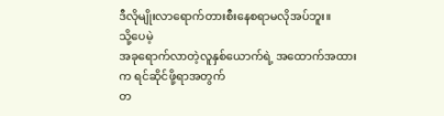ဒီလိုမျိုးလာရောက်တားစီးနေစရာမလိုအပ်ဘူး။
သို့ပေမဲ့
အခုရောက်လာတဲ့လူနှစ်ယောက်ရဲ့ အထောက်အထားက ရင်ဆိုင်ဖို့ရာအတွက်
တ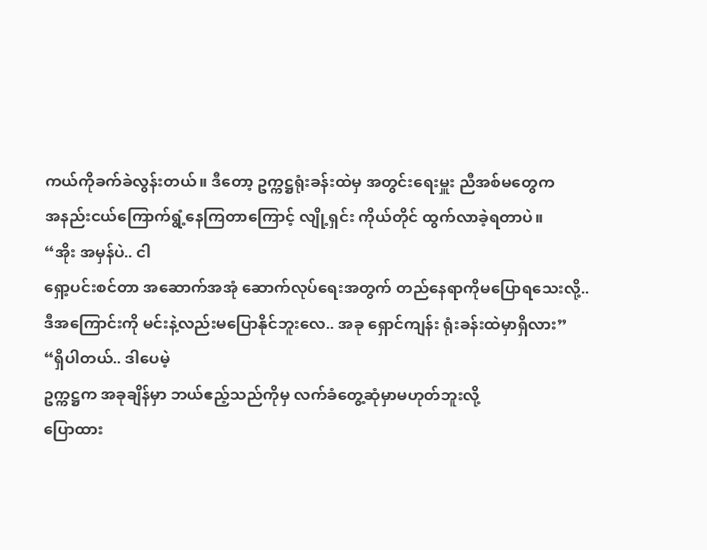ကယ်ကိုခက်ခဲလွန်းတယ်။ ဒီတော့ ဥက္ကဋ္ဌရုံးခန်းထဲမှ အတွင်းရေးမှူး ညီအစ်မတွေက
အနည်းငယ်ကြောက်ရွံ့နေကြတာကြောင့် လျို့ရှင်း ကိုယ်တိုင် ထွက်လာခဲ့ရတာပဲ။
“အိုး အမှန်ပဲ.. ငါ
ရှော့ပင်းစင်တာ အဆောက်အအုံ ဆောက်လုပ်ရေးအတွက် တည်နေရာကိုမပြောရသေးလို့..
ဒီအကြောင်းကို မင်းနဲ့လည်းမပြောနိုင်ဘူးလေ.. အခု ရှောင်ကျန်း ရုံးခန်းထဲမှာရှိလား”
“ရှိပါတယ်.. ဒါပေမဲ့
ဥက္ကဋ္ဌက အခုချိန်မှာ ဘယ်ဧည့်သည်ကိုမှ လက်ခံတွေ့ဆုံမှာမဟုတ်ဘူးလို့
ပြောထား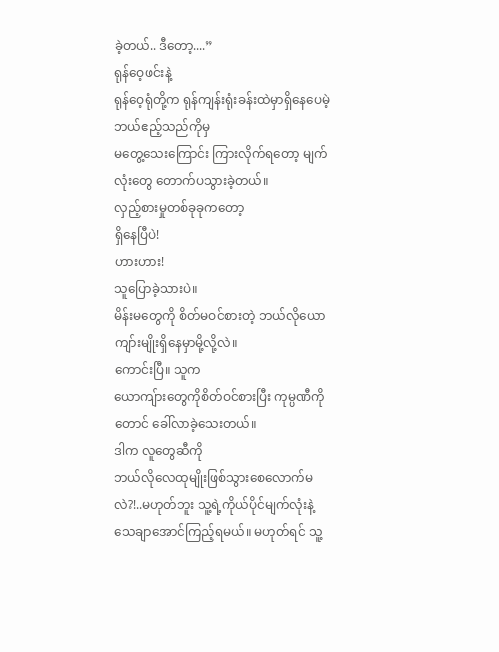ခဲ့တယ်.. ဒီတော့....”
ရုန်ဝေ့ဖင်းနဲ့
ရုန်ဝေ့ရုံတို့က ရုန်ကျန်းရုံးခန်းထဲမှာရှိနေပေမဲ့ ဘယ်ဧည့်သည်ကိုမှ
မတွေ့သေးကြောင်း ကြားလိုက်ရတော့ မျက်လုံးတွေ တောက်ပသွားခဲ့တယ်။
လှည့်စားမှုတစ်ခုခုကတော့
ရှိနေပြီပဲ!
ဟားဟား!
သူပြောခဲ့သားပဲ။
မိန်းမတွေကို စိတ်မဝင်စားတဲ့ ဘယ်လိုယောကျာ်းမျိုးရှိနေမှာမို့လို့လဲ။
ကောင်းပြီ။ သူက
ယောကျ်ားတွေကိုစိတ်ဝင်စားပြီး ကုမ္ပဏီကိုတောင် ခေါ်လာခဲ့သေးတယ်။
ဒါက လူတွေဆီကို
ဘယ်လိုလေထုမျိုးဖြစ်သွားစေလောက်မလဲ?!..မဟုတ်ဘူး သူ့ရဲ့ကိုယ်ပိုင်မျက်လုံးနဲ့
သေချာအောင်ကြည့်ရမယ်။ မဟုတ်ရင် သူ့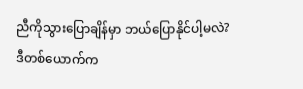ညီကိုသွားပြောချိန်မှာ ဘယ်ပြောနိုင်ပါ့မလဲ?
ဒီတစ်ယောက်က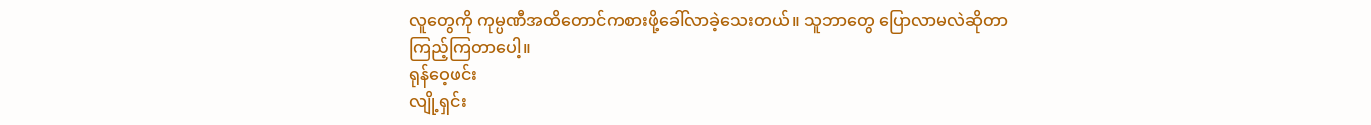လူတွေကို ကုမ္ပဏီအထိတောင်ကစားဖို့ခေါ်လာခဲ့သေးတယ်။ သူဘာတွေ ပြောလာမလဲဆိုတာ
ကြည့်ကြတာပေါ့။
ရုန်ဝေ့ဖင်း
လျို့ရှင်း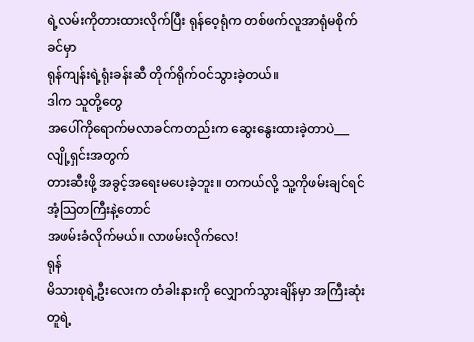ရဲ့လမ်းကိုတားထားလိုက်ပြီး ရုန်ဝေ့ရုံက တစ်ဖက်လူအာရုံမစိုက်ခင်မှာ
ရုန်ကျန်းရဲ့ရုံးခန်းဆီ တိုက်ရိုက်ဝင်သွားခဲ့တယ်။
ဒါက သူတို့တွေ
အပေါ်ကိုရောက်မလာခင်ကတည်းက ဆွေးနွေးထားခဲ့တာပဲ___
လျို့ရှင်းအတွက်
တားဆီးဖို့ အခွင့်အရေးမပေးခဲ့ဘူး။ တကယ်လို့ သူ့ကိုဖမ်းချင်ရင် အံ့သြတကြီးနဲ့တောင်
အဖမ်းခံလိုက်မယ်။ လာဖမ်းလိုက်လေ!
ရုန်
မိသားစုရဲ့ဦးလေးက တံခါးနားကို လျှောက်သွားချိန်မှာ အကြီးဆုံးတူရဲ့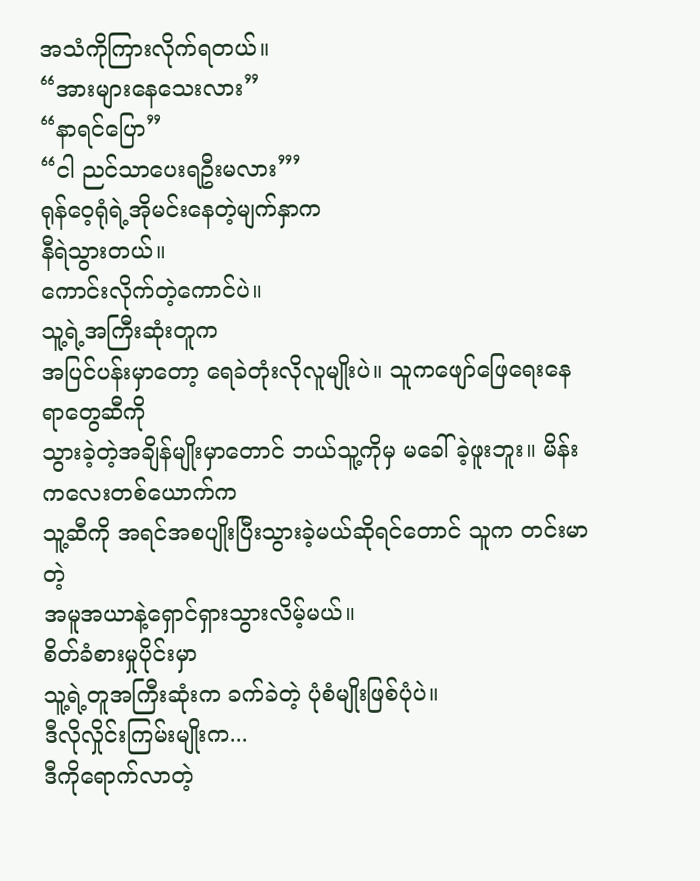အသံကိုကြားလိုက်ရတယ်။
“အားများနေသေးလား”
“နာရင်ပြော”
“ငါ ညင်သာပေးရဦးမလား”’
ရုန်ဝေ့ရုံရဲ့အိုမင်းနေတဲ့မျက်နှာက
နီရဲသွားတယ်။
ကောင်းလိုက်တဲ့ကောင်ပဲ။
သူ့ရဲ့အကြီးဆုံးတူက
အပြင်ပန်းမှာတော့ ရေခဲတုံးလိုလူမျိုးပဲ။ သူကဖျော်ဖြေရေးနေရာတွေဆီကို
သွားခဲ့တဲ့အချိန်မျိုးမှာတောင် ဘယ်သူ့ကိုမှ မခေါ်ခဲ့ဖူးဘူး။ မိန်းကလေးတစ်ယောက်က
သူ့ဆီကို အရင်အစပျိုးပြီးသွားခဲ့မယ်ဆိုရင်တောင် သူက တင်းမာတဲ့
အမူအယာနဲ့ရှောင်ရှားသွားလိမ့်မယ်။
စိတ်ခံစားမှုပိုင်းမှာ
သူ့ရဲ့တူအကြီးဆုံးက ခက်ခဲတဲ့ ပုံစံမျိုးဖြစ်ပုံပဲ။
ဒီလိုလှိုင်းကြမ်းမျိုးက...
ဒီကိုရောက်လာတဲ့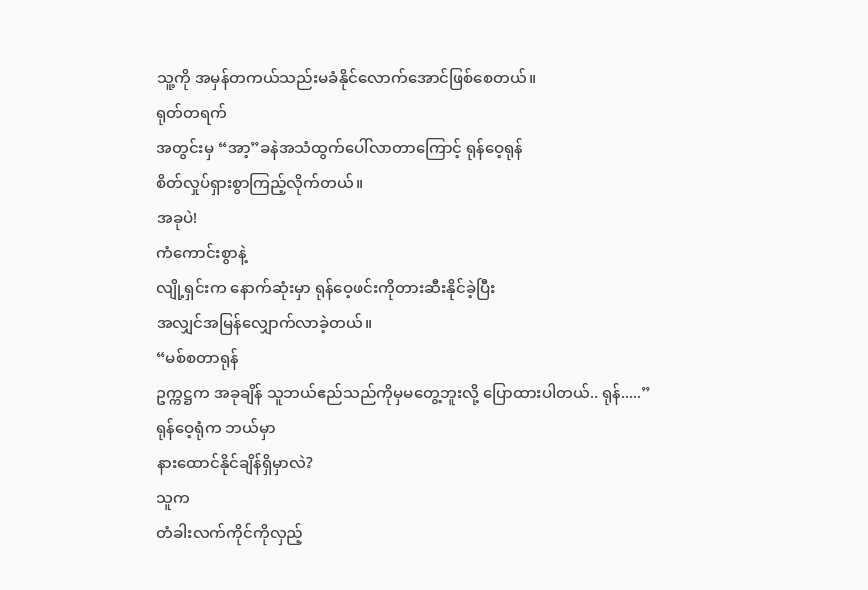သူ့ကို အမှန်တကယ်သည်းမခံနိုင်လောက်အောင်ဖြစ်စေတယ်။
ရုတ်တရက်
အတွင်းမှ “အာ့”ခနဲအသံထွက်ပေါ်လာတာကြောင့် ရုန်ဝေ့ရုန်
စိတ်လှုပ်ရှားစွာကြည့်လိုက်တယ်။
အခုပဲ!
ကံကောင်းစွာနဲ့
လျို့ရှင်းက နောက်ဆုံးမှာ ရုန်ဝေ့ဖင်းကိုတားဆီးနိုင်ခဲ့ပြီး
အလျှင်အမြန်လျှောက်လာခဲ့တယ်။
“မစ်စတာရုန်
ဥက္ကဋ္ဌက အခုချိန် သူဘယ်ဧည်သည်ကိုမှမတွေ့ဘူးလို့ ပြောထားပါတယ်.. ရုန်.....”
ရုန်ဝေ့ရုံက ဘယ်မှာ
နားထောင်နိုင်ချိန်ရှိမှာလဲ?
သူက
တံခါးလက်ကိုင်ကိုလှည့်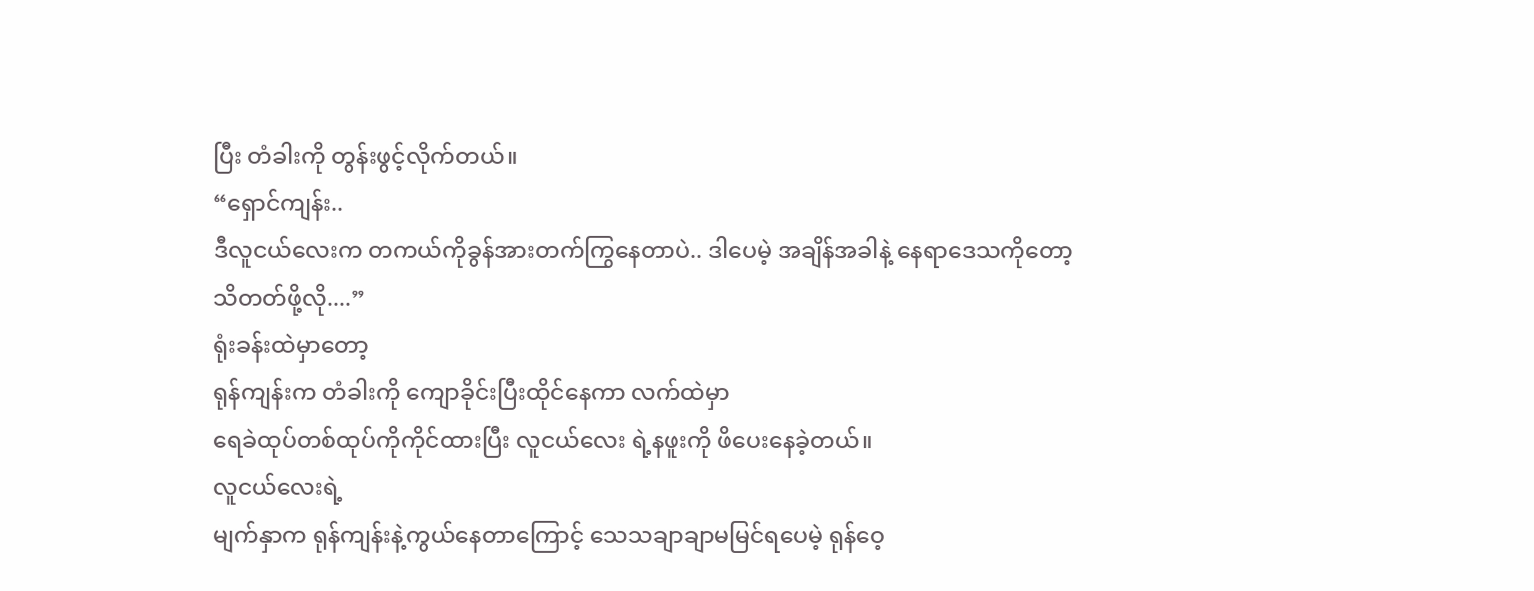ပြီး တံခါးကို တွန်းဖွင့်လိုက်တယ်။
“ရှောင်ကျန်း..
ဒီလူငယ်လေးက တကယ်ကိုခွန်အားတက်ကြွနေတာပဲ.. ဒါပေမဲ့ အချိန်အခါနဲ့ နေရာဒေသကိုတော့
သိတတ်ဖို့လို....”
ရုံးခန်းထဲမှာတော့
ရုန်ကျန်းက တံခါးကို ကျောခိုင်းပြီးထိုင်နေကာ လက်ထဲမှာ
ရေခဲထုပ်တစ်ထုပ်ကိုကိုင်ထားပြီး လူငယ်လေး ရဲ့နဖူးကို ဖိပေးနေခဲ့တယ်။
လူငယ်လေးရဲ့
မျက်နှာက ရုန်ကျန်းနဲ့ကွယ်နေတာကြောင့် သေသချာချာမမြင်ရပေမဲ့ ရုန်ဝေ့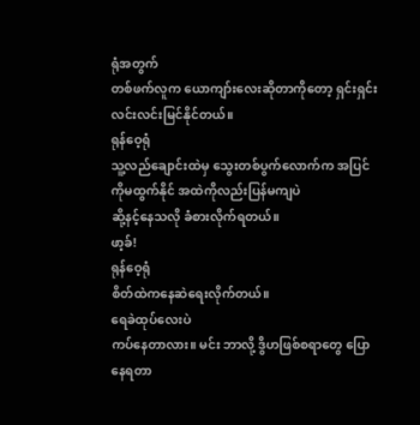ရုံအတွက်
တစ်ဖက်လူက ယောကျာ်းလေးဆိုတာကိုတော့ ရှင်းရှင်းလင်းလင်းမြင်နိုင်တယ်။
ရုန်ဝေ့ရုံ
သူ့လည်ချောင်းထဲမှ သွေးတစ်ပွက်လောက်က အပြင်ကိုမထွက်နိုင် အထဲကိုလည်းပြန်မကျပဲ
ဆို့နင့်နေသလို ခံစားလိုက်ရတယ်။
ဖာ့ခ်!
ရုန်ဝေ့ရုံ
စိတ်ထဲကနေဆဲရေးလိုက်တယ်။
ရေခဲထုပ်လေးပဲ
ကပ်နေတာလား။ မင်း ဘာလို့ ဒွိဟဖြစ်စရာတွေ ပြောနေရတာ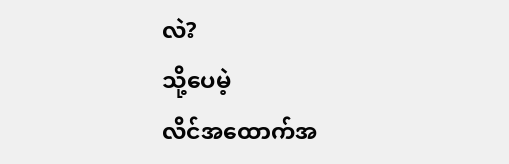လဲ?
သို့ပေမဲ့
လိင်အထောက်အ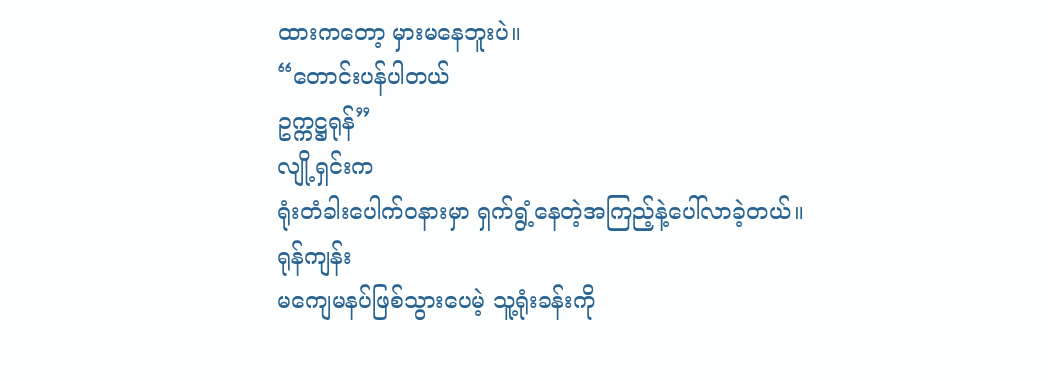ထားကတော့ မှားမနေဘူးပဲ။
“တောင်းပန်ပါတယ်
ဥက္ကဋ္ဌရုန်”
လျို့ရှင်းက
ရုံးတံခါးပေါက်ဝနားမှာ ရှက်ရွံ့နေတဲ့အကြည့်နဲ့ပေါ်လာခဲ့တယ်။
ရုန်ကျန်း
မကျေမနပ်ဖြစ်သွားပေမဲ့ သူ့ရုံးခန်းကို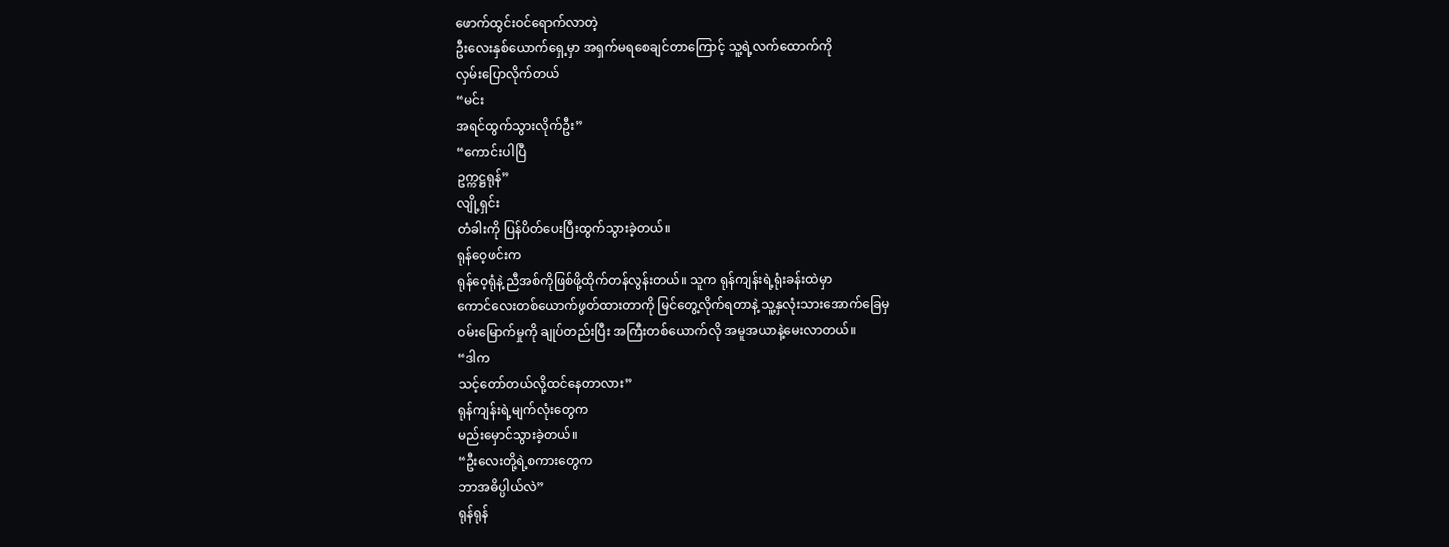ဖောက်ထွင်းဝင်ရောက်လာတဲ့
ဦးလေးနှစ်ယောက်ရှေ့မှာ အရှက်မရစေချင်တာကြောင့် သူ့ရဲ့လက်ထောက်ကို
လှမ်းပြောလိုက်တယ်
“မင်း
အရင်ထွက်သွားလိုက်ဦး”
“ကောင်းပါပြီ
ဥက္ကဋ္ဌရုန်”
လျို့ရှင်း
တံခါးကို ပြန်ပိတ်ပေးပြီးထွက်သွားခဲ့တယ်။
ရုန်ဝေ့ဖင်းက
ရုန်ဝေ့ရုံနဲ့ ညီအစ်ကိုဖြစ်ဖို့ထိုက်တန်လွန်းတယ်။ သူက ရုန်ကျန်းရဲ့ရုံးခန်းထဲမှာ
ကောင်လေးတစ်ယောက်ဖွတ်ထားတာကို မြင်တွေ့လိုက်ရတာနဲ့ သူ့နှလုံးသားအောက်ခြေမှ
ဝမ်းမြောက်မှုကို ချုပ်တည်းပြီး အကြီးတစ်ယောက်လို အမူအယာနဲ့မေးလာတယ်။
“ဒါက
သင့်တော်တယ်လို့ထင်နေတာလား”
ရုန်ကျန်းရဲ့မျက်လုံးတွေက
မည်းမှောင်သွားခဲ့တယ်။
“ဦးလေးတို့ရဲ့စကားတွေက
ဘာအဓိပ္ပါယ်လဲ”
ရုန်ရုန်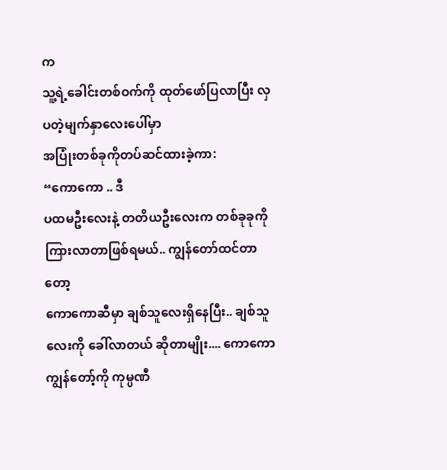က
သူ့ရဲ့ခေါင်းတစ်ဝက်ကို ထုတ်ဖော်ပြလာပြီး လှပတဲ့မျက်နှာလေးပေါ်မှာ
အပြုံးတစ်ခုကိုတပ်ဆင်ထားခဲ့ကာ:
“ကောကော .. ဒီ
ပထမဦးလေးနဲ့ တတိယဦးလေးက တစ်ခုခုကိုကြားလာတာဖြစ်ရမယ်.. ကျွန်တော်ထင်တာတော့
ကောကောဆီမှာ ချစ်သူလေးရှိနေပြီး.. ချစ်သူလေးကို ခေါ်လာတယ် ဆိုတာမျိုး.... ကောကော
ကျွန်တော့်ကို ကုမ္ပဏီ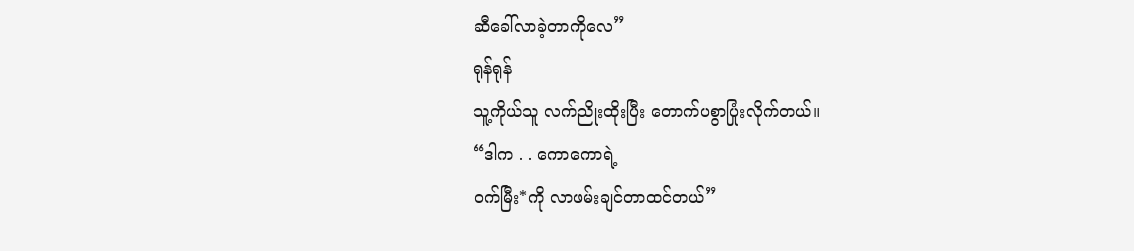ဆီခေါ်လာခဲ့တာကိုလေ”
ရုန်ရုန်
သူ့ကိုယ်သူ လက်ညိုးထိုးပြီး တောက်ပစွာပြုံးလိုက်တယ်။
“ဒါက . . ကောကောရဲ့
ဝက်မြီး*ကို လာဖမ်းချင်တာထင်တယ်”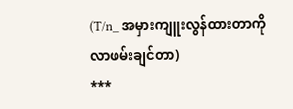(T/n_ အမှားကျူးလွန်ထားတာကို
လာဖမ်းချင်တာ)
***